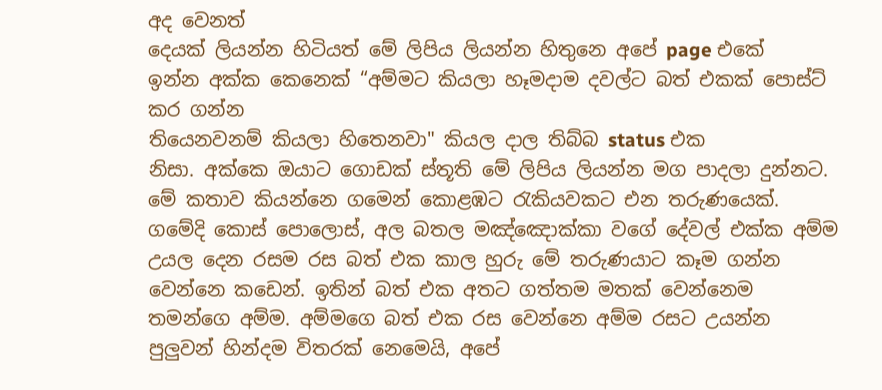අද වෙනත්
දෙයක් ලියන්න හිටියත් මේ ලිපිය ලියන්න හිතුනෙ අපේ page එකේ
ඉන්න අක්ක කෙනෙක් “අම්මට කියලා හෑමදාම දවල්ට බත් එකක් පොස්ට් කර ගන්න
තියෙනවනම් කියලා හිතෙනවා" කියල දාල තිබ්බ status එක
නිසා. අක්කෙ ඔයාට ගොඩක් ස්තූති මේ ලිපිය ලියන්න මග පාදලා දුන්නට.
මේ කතාව කියන්නෙ ගමෙන් කොළඹට රැකියවකට එන තරුණයෙක්. ගමේදි කොස් පොලොස්, අල බතල මඤ්ඤොක්කා වගේ දේවල් එක්ක අම්ම උයල දෙන රසම රස බත් එක කාල හුරු මේ තරුණයාට කෑම ගන්න වෙන්නෙ කඩෙන්. ඉතින් බත් එක අතට ගත්තම මතක් වෙන්නෙම තමන්ගෙ අම්ම. අම්මගෙ බත් එක රස වෙන්නෙ අම්ම රසට උයන්න පුලුවන් හින්දම විතරක් නෙමෙයි, අපේ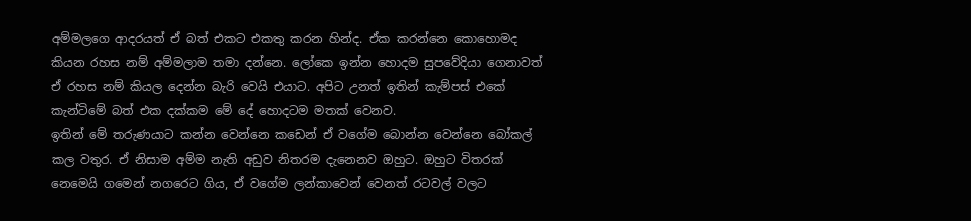අම්මලගෙ ආදරයත් ඒ බත් එකට එකතු කරන හින්ද. ඒක කරන්නෙ කොහොමද කියන රහස නම් අම්මලාම තමා දන්නෙ. ලෝකෙ ඉන්න හොදම සුපවේදියා ගෙනාවත් ඒ රහස නම් කියල දෙන්න බැරි වෙයි එයාට. අපිට උනත් ඉතින් කැම්පස් එකේ කැන්ටිමේ බත් එක දක්කම මේ දේ හොදටම මතක් වෙනව.
ඉතින් මේ තරුණයාට කන්න වෙන්නෙ කඩෙන් ඒ වගේම බොන්න වෙන්නෙ බෝකල් කල වතුර. ඒ නිසාම අම්ම නැති අඩුව නිතරම දැනෙනව ඔහුට. ඔහුට විතරක් නෙමෙයි ගමෙන් නගරෙට ගිය, ඒ වගේම ලන්කාවෙන් වෙනත් රටවල් වලට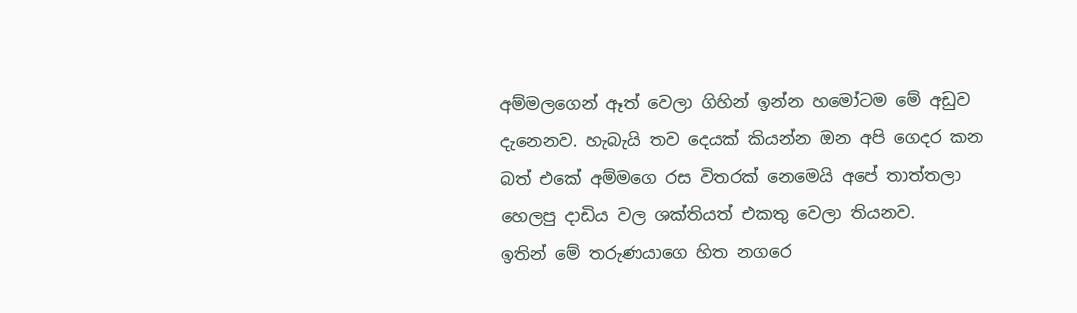අම්මලගෙන් ඈත් වෙලා ගිහින් ඉන්න හමෝටම මේ අඩුව දැනෙනව. හැබැයි තව දෙයක් කියන්න ඔන අපි ගෙදර කන බත් එකේ අම්මගෙ රස විතරක් නෙමෙයි අපේ තාත්තලා හෙලපු දාඩිය වල ශක්තියත් එකතු වෙලා තියනව.
ඉතින් මේ තරුණයාගෙ හිත නගරෙ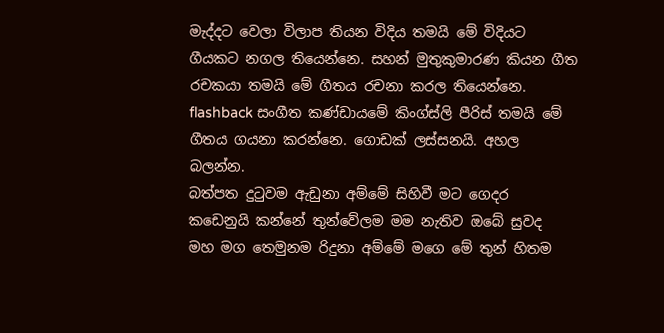මැද්දට වෙලා විලාප තියන විදිය තමයි මේ විදියට ගීයකට නගල තියෙන්නෙ. සහන් මුතුකුමාරණ කියන ගීත රචකයා තමයි මේ ගීතය රචනා කරල තියෙන්නෙ. flashback සංගීත කණ්ඩායමේ කිංග්ස්ලි පීරිස් තමයි මේ ගීතය ගයනා කරන්නෙ. ගොඩක් ලස්සනයි. අහල බලන්න.
බත්පත දුටුවම ඇඩුනා අම්මේ සිහිවී මට ගෙදර
කඩෙනුයි කන්නේ තුන්වේලම මම නැතිව ඔබේ සුවද
මහ මග තෙමුනම රිදුනා අම්මේ මගෙ මේ තුන් හිතම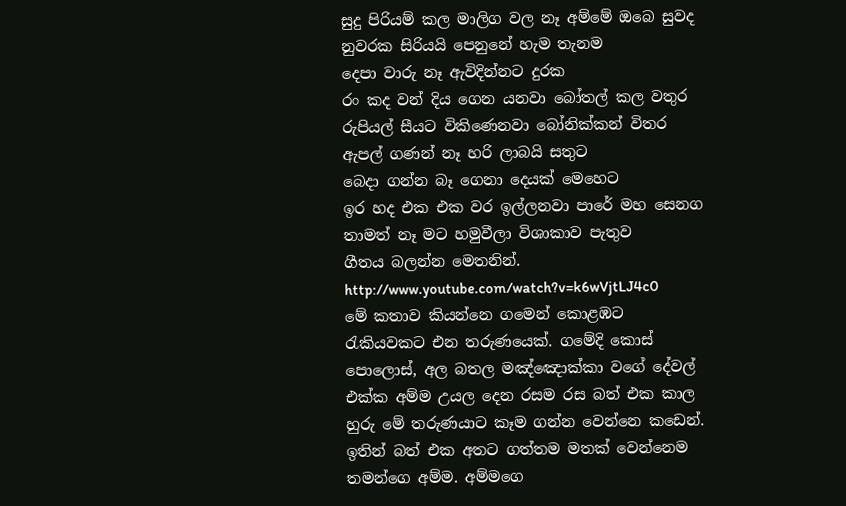සුදු පිරියම් කල මාලිග වල නෑ අම්මේ ඔබෙ සුවද
නුවරක සිරියයි පෙනුනේ හැම තැනම
දෙපා වාරු නෑ ඇවිදින්නට දුරක
රං කද වන් දිය ගෙන යනවා බෝතල් කල වතුර
රුපියල් සීයට විකිණෙනවා බෝනික්කන් විතර
ඇපල් ගණන් නෑ හරි ලාබයි සතුට
බෙදා ගන්න බෑ ගෙනා දෙයක් මෙහෙට
ඉර හද එක එක වර ඉල්ලනවා පාරේ මහ සෙනග
තාමත් නෑ මට හමුවීලා විශාකාව පැතුව
ගීතය බලන්න මෙතනින්. http://www.youtube.com/watch?v=k6wVjtLJ4c0
මේ කතාව කියන්නෙ ගමෙන් කොළඹට රැකියවකට එන තරුණයෙක්. ගමේදි කොස් පොලොස්, අල බතල මඤ්ඤොක්කා වගේ දේවල් එක්ක අම්ම උයල දෙන රසම රස බත් එක කාල හුරු මේ තරුණයාට කෑම ගන්න වෙන්නෙ කඩෙන්. ඉතින් බත් එක අතට ගත්තම මතක් වෙන්නෙම තමන්ගෙ අම්ම. අම්මගෙ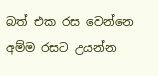බත් එක රස වෙන්නෙ අම්ම රසට උයන්න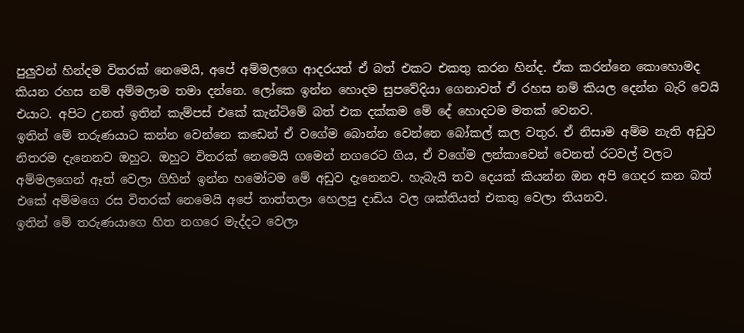පුලුවන් හින්දම විතරක් නෙමෙයි, අපේ අම්මලගෙ ආදරයත් ඒ බත් එකට එකතු කරන හින්ද. ඒක කරන්නෙ කොහොමද කියන රහස නම් අම්මලාම තමා දන්නෙ. ලෝකෙ ඉන්න හොදම සුපවේදියා ගෙනාවත් ඒ රහස නම් කියල දෙන්න බැරි වෙයි එයාට. අපිට උනත් ඉතින් කැම්පස් එකේ කැන්ටිමේ බත් එක දක්කම මේ දේ හොදටම මතක් වෙනව.
ඉතින් මේ තරුණයාට කන්න වෙන්නෙ කඩෙන් ඒ වගේම බොන්න වෙන්නෙ බෝකල් කල වතුර. ඒ නිසාම අම්ම නැති අඩුව නිතරම දැනෙනව ඔහුට. ඔහුට විතරක් නෙමෙයි ගමෙන් නගරෙට ගිය, ඒ වගේම ලන්කාවෙන් වෙනත් රටවල් වලට අම්මලගෙන් ඈත් වෙලා ගිහින් ඉන්න හමෝටම මේ අඩුව දැනෙනව. හැබැයි තව දෙයක් කියන්න ඔන අපි ගෙදර කන බත් එකේ අම්මගෙ රස විතරක් නෙමෙයි අපේ තාත්තලා හෙලපු දාඩිය වල ශක්තියත් එකතු වෙලා තියනව.
ඉතින් මේ තරුණයාගෙ හිත නගරෙ මැද්දට වෙලා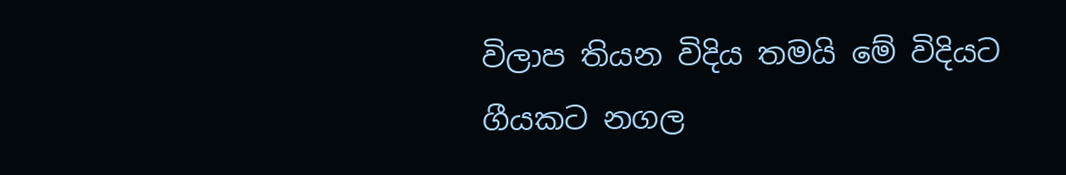විලාප තියන විදිය තමයි මේ විදියට ගීයකට නගල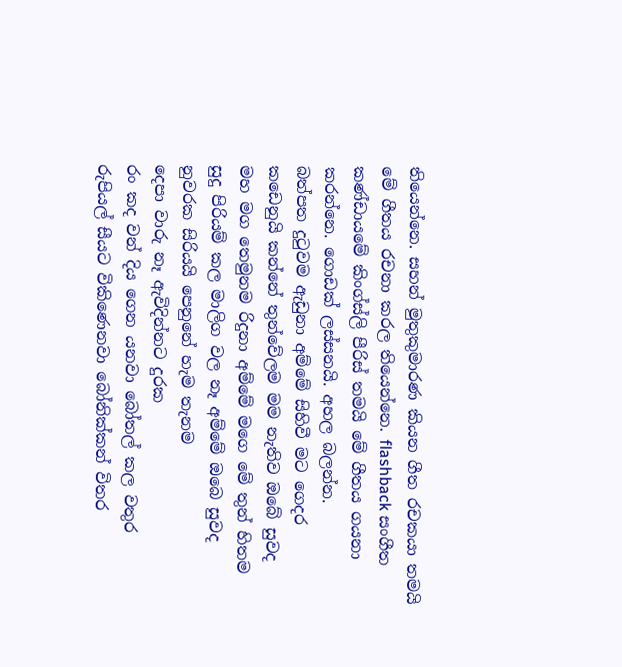තියෙන්නෙ. සහන් මුතුකුමාරණ කියන ගීත රචකයා තමයි මේ ගීතය රචනා කරල තියෙන්නෙ. flashback සංගීත කණ්ඩායමේ කිංග්ස්ලි පීරිස් තමයි මේ ගීතය ගයනා කරන්නෙ. ගොඩක් ලස්සනයි. අහල බලන්න.
බත්පත දුටුවම ඇඩුනා අම්මේ සිහිවී මට ගෙදර
කඩෙනුයි කන්නේ තුන්වේලම මම නැතිව ඔබේ සුවද
මහ මග තෙමුනම රිදුනා අම්මේ මගෙ මේ තුන් හිතම
සුදු පිරියම් කල මාලිග වල නෑ අම්මේ ඔබෙ සුවද
නුවරක සිරියයි පෙනුනේ හැම තැනම
දෙපා වාරු නෑ ඇවිදින්නට දුරක
රං කද වන් දිය ගෙන යනවා බෝතල් කල වතුර
රුපියල් සීයට විකිණෙනවා බෝනික්කන් විතර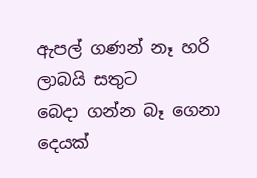ඇපල් ගණන් නෑ හරි ලාබයි සතුට
බෙදා ගන්න බෑ ගෙනා දෙයක්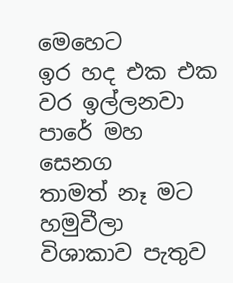මෙහෙට
ඉර හද එක එක වර ඉල්ලනවා පාරේ මහ සෙනග
තාමත් නෑ මට හමුවීලා විශාකාව පැතුව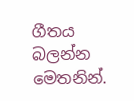ගීතය බලන්න මෙතනින්.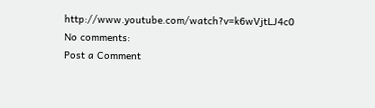http://www.youtube.com/watch?v=k6wVjtLJ4c0
No comments:
Post a Comment